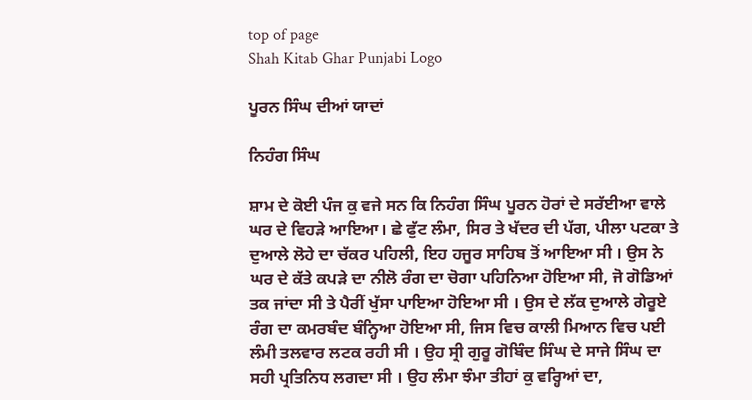top of page
Shah Kitab Ghar Punjabi Logo

ਪੂਰਨ ਸਿੰਘ ਦੀਆਂ ਯਾਦਾਂ

ਨਿਹੰਗ ਸਿੰਘ

ਸ਼ਾਮ ਦੇ ਕੋਈ ਪੰਜ ਕੁ ਵਜੇ ਸਨ ਕਿ ਨਿਹੰਗ ਸਿੰਘ ਪੂਰਨ ਹੋਰਾਂ ਦੇ ਸਰੱਈਆ ਵਾਲੇ ਘਰ ਦੇ ਵਿਹੜੇ ਆਇਆ। ਛੇ ਫੁੱਟ ਲੰਮਾ, ਸਿਰ ਤੇ ਖੱਦਰ ਦੀ ਪੱਗ, ਪੀਲਾ ਪਟਕਾ ਤੇ ਦੁਆਲੇ ਲੋਹੇ ਦਾ ਚੱਕਰ ਪਹਿਲੀ, ਇਹ ਹਜੂਰ ਸਾਹਿਬ ਤੋਂ ਆਇਆ ਸੀ । ਉਸ ਨੇ ਘਰ ਦੇ ਕੱਤੇ ਕਪੜੇ ਦਾ ਨੀਲੋ ਰੰਗ ਦਾ ਚੋਗਾ ਪਹਿਨਿਆ ਹੋਇਆ ਸੀ, ਜੋ ਗੋਡਿਆਂ ਤਕ ਜਾਂਦਾ ਸੀ ਤੇ ਪੈਰੀਂ ਖੁੱਸਾ ਪਾਇਆ ਹੋਇਆ ਸੀ । ਉਸ ਦੇ ਲੱਕ ਦੁਆਲੇ ਗੇਰੂਏ ਰੰਗ ਦਾ ਕਮਰਬੰਦ ਬੰਨ੍ਹਿਆ ਹੋਇਆ ਸੀ, ਜਿਸ ਵਿਚ ਕਾਲੀ ਮਿਆਨ ਵਿਚ ਪਈ ਲੰਮੀ ਤਲਵਾਰ ਲਟਕ ਰਹੀ ਸੀ । ਉਹ ਸ੍ਰੀ ਗੁਰੂ ਗੋਬਿੰਦ ਸਿੰਘ ਦੇ ਸਾਜੇ ਸਿੰਘ ਦਾ ਸਹੀ ਪ੍ਰਤਿਨਿਧ ਲਗਦਾ ਸੀ । ਉਹ ਲੰਮਾ ਝੰਮਾ ਤੀਹਾਂ ਕੁ ਵਰ੍ਹਿਆਂ ਦਾ,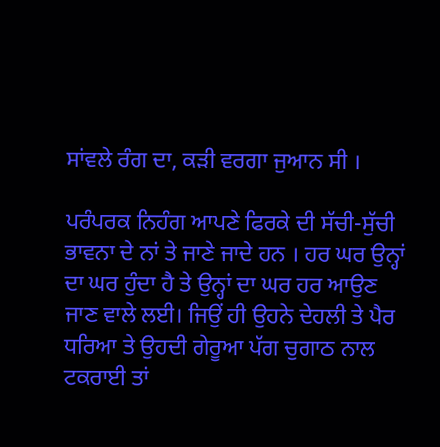ਸਾਂਵਲੇ ਰੰਗ ਦਾ, ਕੜੀ ਵਰਗਾ ਜੁਆਨ ਸੀ ।

ਪਰੰਪਰਕ ਨਿਹੰਗ ਆਪਣੇ ਫਿਰਕੇ ਦੀ ਸੱਚੀ-ਸੁੱਚੀ ਭਾਵਨਾ ਦੇ ਨਾਂ ਤੇ ਜਾਣੇ ਜਾਦੇ ਹਨ । ਹਰ ਘਰ ਉਨ੍ਹਾਂ ਦਾ ਘਰ ਹੁੰਦਾ ਹੈ ਤੇ ਉਨ੍ਹਾਂ ਦਾ ਘਰ ਹਰ ਆਉਣ ਜਾਣ ਵਾਲੇ ਲਈ। ਜਿਉਂ ਹੀ ਉਹਨੇ ਦੇਹਲੀ ਤੇ ਪੈਰ ਧਰਿਆ ਤੇ ਉਹਦੀ ਗੇਰੂਆ ਪੱਗ ਚੁਗਾਠ ਨਾਲ ਟਕਰਾਈ ਤਾਂ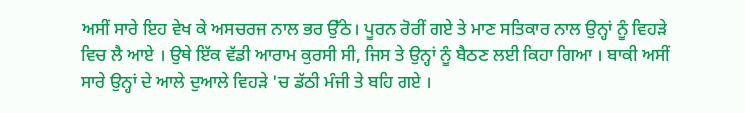ਅਸੀਂ ਸਾਰੇ ਇਹ ਵੇਖ ਕੇ ਅਸਚਰਜ ਨਾਲ ਭਰ ਉੱਠੇ। ਪੂਰਨ ਰੋਰੀਂ ਗਏ ਤੇ ਮਾਣ ਸਤਿਕਾਰ ਨਾਲ ਉਨ੍ਹਾਂ ਨੂੰ ਵਿਹੜੇ ਵਿਚ ਲੈ ਆਏ । ਉਥੇ ਇੱਕ ਵੱਡੀ ਆਰਾਮ ਕੁਰਸੀ ਸੀ, ਜਿਸ ਤੇ ਉਨ੍ਹਾਂ ਨੂੰ ਬੈਠਣ ਲਈ ਕਿਹਾ ਗਿਆ । ਬਾਕੀ ਅਸੀਂ ਸਾਰੇ ਉਨ੍ਹਾਂ ਦੇ ਆਲੇ ਦੁਆਲੇ ਵਿਹੜੇ 'ਚ ਡੱਠੀ ਮੰਜੀ ਤੇ ਬਹਿ ਗਏ ।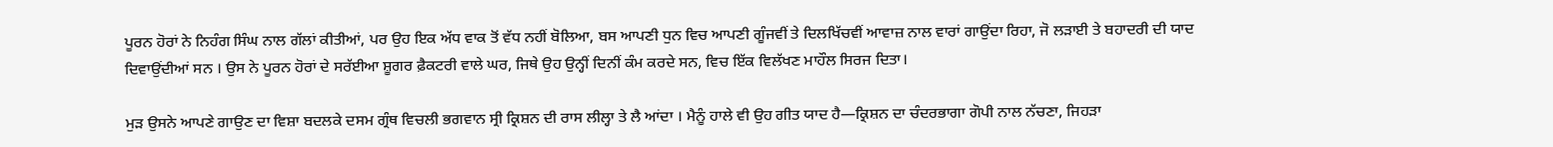ਪੂਰਨ ਹੋਰਾਂ ਨੇ ਨਿਹੰਗ ਸਿੰਘ ਨਾਲ ਗੱਲਾਂ ਕੀਤੀਆਂ, ਪਰ ਉਹ ਇਕ ਅੱਧ ਵਾਕ ਤੋਂ ਵੱਧ ਨਹੀਂ ਬੋਲਿਆ, ਬਸ ਆਪਣੀ ਧੁਨ ਵਿਚ ਆਪਣੀ ਗੂੰਜਵੀਂ ਤੇ ਦਿਲਖਿੱਚਵੀਂ ਆਵਾਜ਼ ਨਾਲ ਵਾਰਾਂ ਗਾਉਂਦਾ ਰਿਹਾ, ਜੋ ਲੜਾਈ ਤੇ ਬਹਾਦਰੀ ਦੀ ਯਾਦ ਦਿਵਾਉਂਦੀਆਂ ਸਨ । ਉਸ ਨੇ ਪੂਰਨ ਹੋਰਾਂ ਦੇ ਸਰੱਈਆ ਸ਼ੂਗਰ ਫ਼ੈਕਟਰੀ ਵਾਲੇ ਘਰ, ਜਿਥੇ ਉਹ ਉਨ੍ਹੀਂ ਦਿਨੀਂ ਕੰਮ ਕਰਦੇ ਸਨ, ਵਿਚ ਇੱਕ ਵਿਲੱਖਣ ਮਾਹੌਲ ਸਿਰਜ ਦਿਤਾ।

ਮੁੜ ਉਸਨੇ ਆਪਣੇ ਗਾਉਣ ਦਾ ਵਿਸ਼ਾ ਬਦਲਕੇ ਦਸਮ ਗ੍ਰੰਥ ਵਿਚਲੀ ਭਗਵਾਨ ਸ੍ਰੀ ਕ੍ਰਿਸ਼ਨ ਦੀ ਰਾਸ ਲੀਲ੍ਹਾ ਤੇ ਲੈ ਆਂਦਾ । ਮੈਨੂੰ ਹਾਲੇ ਵੀ ਉਹ ਗੀਤ ਯਾਦ ਹੈ—ਕ੍ਰਿਸ਼ਨ ਦਾ ਚੰਦਰਭਾਗਾ ਗੋਪੀ ਨਾਲ ਨੱਚਣਾ, ਜਿਹੜਾ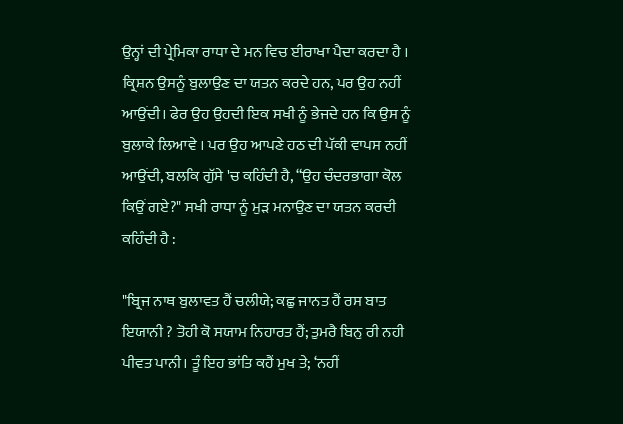ਉਨ੍ਹਾਂ ਦੀ ਪ੍ਰੇਮਿਕਾ ਰਾਧਾ ਦੇ ਮਨ ਵਿਚ ਈਰਾਖਾ ਪੈਦਾ ਕਰਦਾ ਹੈ । ਕ੍ਰਿਸ਼ਨ ਉਸਨੂੰ ਬੁਲਾਉਣ ਦਾ ਯਤਨ ਕਰਦੇ ਹਨ, ਪਰ ਉਹ ਨਹੀਂ ਆਉਂਦੀ। ਫੇਰ ਉਹ ਉਹਦੀ ਇਕ ਸਖੀ ਨੂੰ ਭੇਜਦੇ ਹਨ ਕਿ ਉਸ ਨੂੰ ਬੁਲਾਕੇ ਲਿਆਵੇ । ਪਰ ਉਹ ਆਪਣੇ ਹਠ ਦੀ ਪੱਕੀ ਵਾਪਸ ਨਹੀਂ ਆਉਂਦੀ, ਬਲਕਿ ਗੁੱਸੇ 'ਚ ਕਹਿੰਦੀ ਹੈ, “ਉਹ ਚੰਦਰਭਾਗਾ ਕੋਲ ਕਿਉਂ ਗਏ?" ਸਖੀ ਰਾਧਾ ਨੂੰ ਮੁੜ ਮਨਾਉਣ ਦਾ ਯਤਨ ਕਰਦੀ ਕਹਿੰਦੀ ਹੈ :

"ਬ੍ਰਿਜ ਨਾਥ ਬੁਲਾਵਤ ਹੈਂ ਚਲੀਯੇ; ਕਛੁ ਜਾਨਤ ਹੈਂ ਰਸ ਬਾਤ ਇਯਾਨੀ ? ਤੋਹੀ ਕੋ ਸਯਾਮ ਨਿਹਾਰਤ ਹੈਂ; ਤੁਮਰੈ ਬਿਨੁ ਰੀ ਨਹੀ ਪੀਵਤ ਪਾਨੀ। ਤੂੰ ਇਹ ਭਾਂਤਿ ਕਹੈਂ ਮੁਖ ਤੇ; ‘ਨਹੀਂ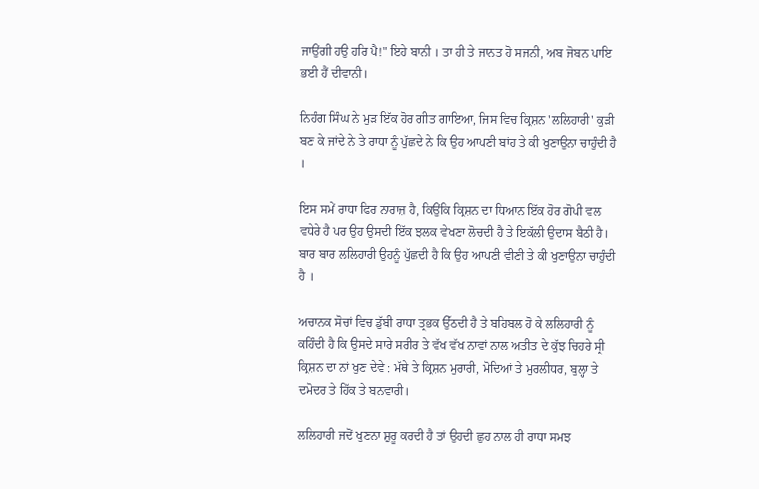ਜਾਉਂਗੀ ਹਉ ਹਰਿ ਪੈ!" ਇਹੇ ਬਾਨੀ । ਤਾ ਹੀ ਤੇ ਜਾਨਤ ਹੋ ਸਜਨੀ, ਅਬ ਜੋਬਨ ਪਾਇ ਭਈ ਹੈਂ ਦੀਵਾਨੀ।

ਨਿਹੰਗ ਸਿੰਘ ਨੇ ਮੁੜ ਇੱਕ ਹੋਰ ਗੀਤ ਗਾਇਆ, ਜਿਸ ਵਿਚ ਕ੍ਰਿਸ਼ਨ 'ਲਲਿਹਾਰੀ' ਕੁੜੀ ਬਣ ਕੇ ਜਾਂਦੇ ਨੇ ਤੇ ਰਾਧਾ ਨੂੰ ਪੁੱਛਦੇ ਨੇ ਕਿ ਉਹ ਆਪਣੀ ਬਾਂਹ ਤੇ ਕੀ ਖੁਣਾਉਨਾ ਚਾਹੁੰਦੀ ਹੈ ।

ਇਸ ਸਮੇਂ ਰਾਧਾ ਫਿਰ ਨਾਰਾਜ਼ ਹੈ, ਕਿਉਂਕਿ ਕ੍ਰਿਸ਼ਨ ਦਾ ਧਿਆਨ ਇੱਕ ਹੋਰ ਗੋਪੀ ਵਲ ਵਧੇਰੇ ਹੈ ਪਰ ਉਹ ਉਸਦੀ ਇੱਕ ਝਲਕ ਵੇਖਣਾ ਲੋਚਦੀ ਹੈ ਤੇ ਇਕੱਲੀ ਉਦਾਸ ਬੈਠੀ ਹੈ। ਬਾਰ ਬਾਰ ਲਲਿਹਾਰੀ ਉਹਨੂੰ ਪੁੱਛਦੀ ਹੈ ਕਿ ਉਹ ਆਪਣੀ ਵੀਣੀ ਤੇ ਕੀ ਖੁਣਾਉਨਾ ਚਾਹੁੰਦੀ ਹੈ ।

ਅਚਾਨਕ ਸੋਚਾਂ ਵਿਚ ਡੁੱਬੀ ਰਾਧਾ ਤ੍ਰਭਕ ਉੱਠਦੀ ਹੈ ਤੇ ਬਹਿਬਲ ਹੋ ਕੇ ਲਲਿਹਾਰੀ ਨੂੰ ਕਹਿੰਦੀ ਹੈ ਕਿ ਉਸਦੇ ਸਾਰੇ ਸਰੀਰ ਤੇ ਵੱਖ ਵੱਖ ਨਾਵਾਂ ਨਾਲ ਅਤੀਤ ਦੇ ਕੁੱਝ ਚਿਹਰੇ ਸ੍ਰੀ ਕ੍ਰਿਸ਼ਨ ਦਾ ਨਾਂ ਖੁਣ ਦੇਵੇ : ਮੱਥੇ ਤੇ ਕ੍ਰਿਸ਼ਨ ਮੁਰਾਰੀ, ਮੋਦਿਆਂ ਤੇ ਮੁਰਲੀਧਰ, ਬੁਲ੍ਹਾ ਤੇ ਦਮੋਦਰ ਤੇ ਹਿੱਕ ਤੇ ਬਨਵਾਰੀ।

ਲਲਿਹਾਰੀ ਜਦੋਂ ਖੁਣਨਾ ਸ਼ੁਰੂ ਕਰਦੀ ਹੈ ਤਾਂ ਉਹਦੀ ਛੁਹ ਨਾਲ ਹੀ ਰਾਧਾ ਸਮਝ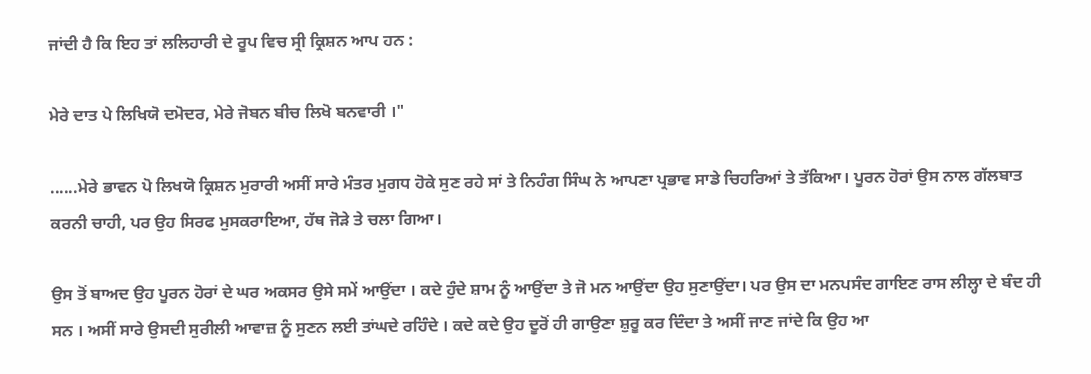ਜਾਂਦੀ ਹੈ ਕਿ ਇਹ ਤਾਂ ਲਲਿਹਾਰੀ ਦੇ ਰੂਪ ਵਿਚ ਸ੍ਰੀ ਕ੍ਰਿਸ਼ਨ ਆਪ ਹਨ :

ਮੇਰੇ ਦਾਤ ਪੇ ਲਿਖਿਯੋ ਦਮੋਦਰ, ਮੇਰੇ ਜੋਬਨ ਬੀਚ ਲਿਖੋ ਬਨਵਾਰੀ ।"

......ਮੇਰੇ ਭਾਵਨ ਪੋ ਲਿਖਯੋ ਕ੍ਰਿਸ਼ਨ ਮੁਰਾਰੀ ਅਸੀਂ ਸਾਰੇ ਮੰਤਰ ਮੁਗਧ ਹੋਕੇ ਸੁਣ ਰਹੇ ਸਾਂ ਤੇ ਨਿਹੰਗ ਸਿੰਘ ਨੇ ਆਪਣਾ ਪ੍ਰਭਾਵ ਸਾਡੇ ਚਿਹਰਿਆਂ ਤੇ ਤੱਕਿਆ। ਪੂਰਨ ਹੋਰਾਂ ਉਸ ਨਾਲ ਗੱਲਬਾਤ ਕਰਨੀ ਚਾਹੀ, ਪਰ ਉਹ ਸਿਰਫ ਮੁਸਕਰਾਇਆ, ਹੱਥ ਜੋੜੇ ਤੇ ਚਲਾ ਗਿਆ।

ਉਸ ਤੋਂ ਬਾਅਦ ਉਹ ਪੂਰਨ ਹੋਰਾਂ ਦੇ ਘਰ ਅਕਸਰ ਉਸੇ ਸਮੇਂ ਆਉਂਦਾ । ਕਦੇ ਹੁੰਦੇ ਸ਼ਾਮ ਨੂੰ ਆਉਂਦਾ ਤੇ ਜੋ ਮਨ ਆਉਂਦਾ ਉਹ ਸੁਣਾਉਂਦਾ। ਪਰ ਉਸ ਦਾ ਮਨਪਸੰਦ ਗਾਇਣ ਰਾਸ ਲੀਲ੍ਹਾ ਦੇ ਬੰਦ ਹੀ ਸਨ । ਅਸੀਂ ਸਾਰੇ ਉਸਦੀ ਸੁਰੀਲੀ ਆਵਾਜ਼ ਨੂੰ ਸੁਣਨ ਲਈ ਤਾਂਘਦੇ ਰਹਿੰਦੇ । ਕਦੇ ਕਦੇ ਉਹ ਦੂਰੋਂ ਹੀ ਗਾਉਣਾ ਸ਼ੁਰੂ ਕਰ ਦਿੰਦਾ ਤੇ ਅਸੀਂ ਜਾਣ ਜਾਂਦੇ ਕਿ ਉਹ ਆ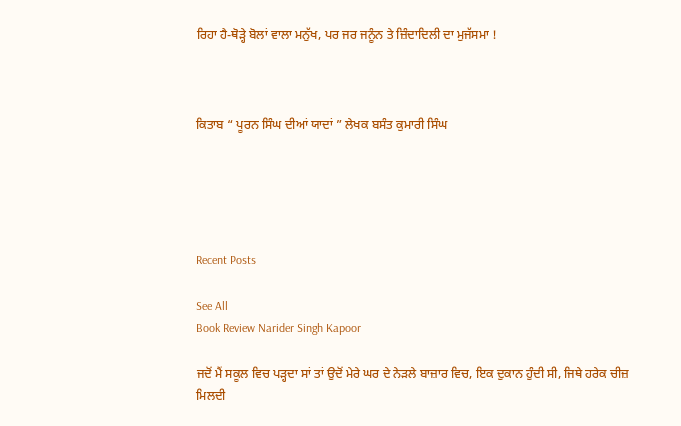ਰਿਹਾ ਹੈ-ਥੋੜ੍ਹੇ ਬੋਲਾਂ ਵਾਲਾ ਮਨੁੱਖ, ਪਰ ਜਰ ਜਨੂੰਨ ਤੇ ਜ਼ਿੰਦਾਦਿਲੀ ਦਾ ਮੁਜੱਸਮਾ !



ਕਿਤਾਬ “ ਪੂਰਨ ਸਿੰਘ ਦੀਆਂ ਯਾਦਾਂ ” ਲੇਖਕ ਬਸੰਤ ਕੁਮਾਰੀ ਸਿੰਘ





Recent Posts

See All
Book Review Narider Singh Kapoor

ਜਦੋਂ ਮੈਂ ਸਕੂਲ ਵਿਚ ਪੜ੍ਹਦਾ ਸਾਂ ਤਾਂ ਉਦੋਂ ਮੇਰੇ ਘਰ ਦੇ ਨੇੜਲੇ ਬਾਜ਼ਾਰ ਵਿਚ, ਇਕ ਦੁਕਾਨ ਹੁੰਦੀ ਸੀ, ਜਿਥੇ ਹਰੇਕ ਚੀਜ਼ ਮਿਲਦੀ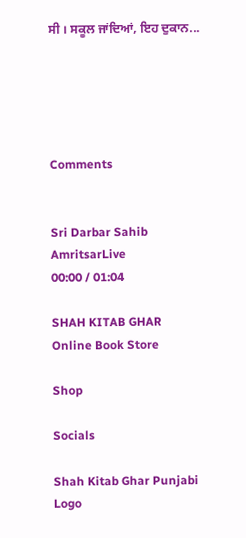ਸੀ । ਸਕੂਲ ਜਾਂਦਿਆਂ, ਇਹ ਦੁਕਾਨ...





Comments


Sri Darbar Sahib AmritsarLive
00:00 / 01:04

SHAH KITAB GHAR
Online Book Store

Shop

Socials

Shah Kitab Ghar Punjabi Logo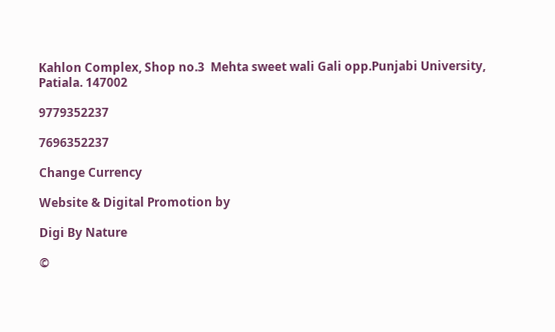Kahlon Complex, Shop no.3  Mehta sweet wali Gali opp.Punjabi University, Patiala. 147002

9779352237

7696352237

Change Currency

Website & Digital Promotion by

Digi By Nature

©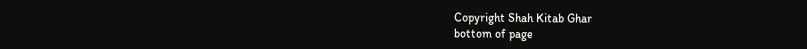Copyright Shah Kitab Ghar
bottom of page